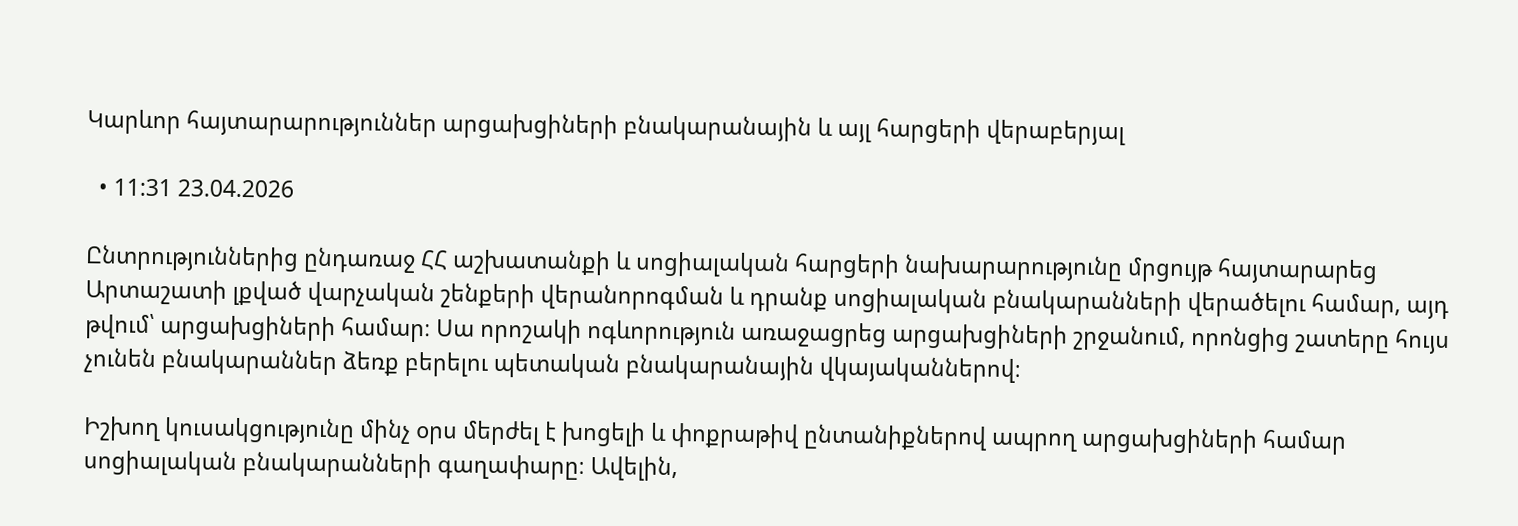Կարևոր հայտարարություններ արցախցիների բնակարանային և այլ հարցերի վերաբերյալ

  • 11:31 23.04.2026

Ընտրություններից ընդառաջ ՀՀ աշխատանքի և սոցիալական հարցերի նախարարությունը մրցույթ հայտարարեց Արտաշատի լքված վարչական շենքերի վերանորոգման և դրանք սոցիալական բնակարանների վերածելու համար, այդ թվում՝ արցախցիների համար։ Սա որոշակի ոգևորություն առաջացրեց արցախցիների շրջանում, որոնցից շատերը հույս չունեն բնակարաններ ձեռք բերելու պետական բնակարանային վկայականներով։

Իշխող կուսակցությունը մինչ օրս մերժել է խոցելի և փոքրաթիվ ընտանիքներով ապրող արցախցիների համար սոցիալական բնակարանների գաղափարը։ Ավելին,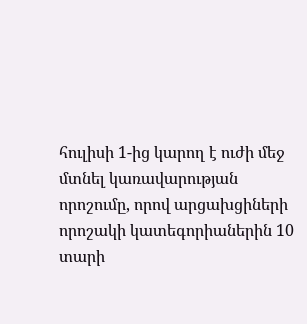հուլիսի 1-ից կարող է ուժի մեջ մտնել կառավարության որոշումը, որով արցախցիների որոշակի կատեգորիաներին 10 տարի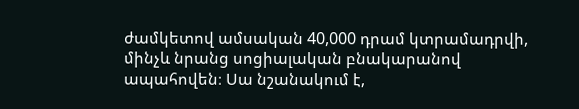ժամկետով ամսական 40,000 դրամ կտրամադրվի, մինչև նրանց սոցիալական բնակարանով ապահովեն։ Սա նշանակում է,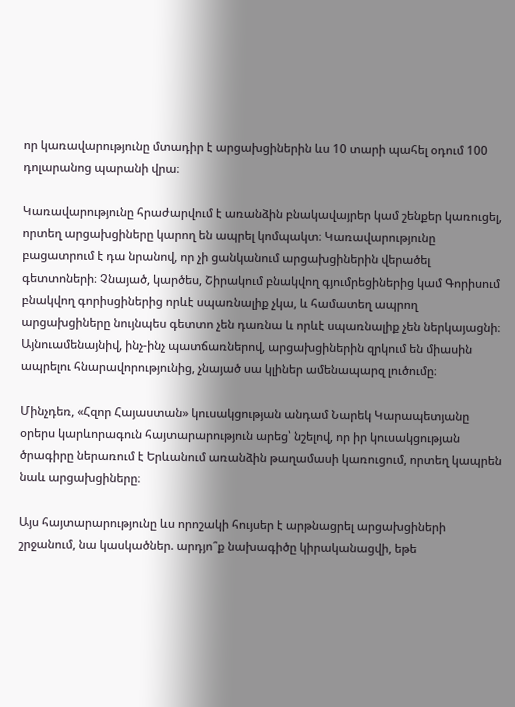որ կառավարությունը մտադիր է արցախցիներին ևս 10 տարի պահել օդում 100 դոլարանոց պարանի վրա։

Կառավարությունը հրաժարվում է առանձին բնակավայրեր կամ շենքեր կառուցել, որտեղ արցախցիները կարող են ապրել կոմպակտ։ Կառավարությունը բացատրում է դա նրանով, որ չի ցանկանում արցախցիներին վերածել գետտոների։ Չնայած, կարծես, Շիրակում բնակվող գյումրեցիներից կամ Գորիսում բնակվող գորիսցիներից որևէ սպառնալիք չկա, և համատեղ ապրող արցախցիները նույնպես գետտո չեն դառնա և որևէ սպառնալիք չեն ներկայացնի։ Այնուամենայնիվ, ինչ-ինչ պատճառներով, արցախցիներին զրկում են միասին ապրելու հնարավորությունից, չնայած սա կլիներ ամենապարզ լուծումը։

Մինչդեռ, «Հզոր Հայաստան» կուսակցության անդամ Նարեկ Կարապետյանը օրերս կարևորագուն հայտարարություն արեց՝ նշելով, որ իր կուսակցության ծրագիրը ներառում է Երևանում առանձին թաղամասի կառուցում, որտեղ կապրեն նաև արցախցիները։

Այս հայտարարությունը ևս որոշակի հույսեր է արթնացրել արցախցիների շրջանում, նա կասկածներ. արդյո՞ք նախագիծը կիրականացվի, եթե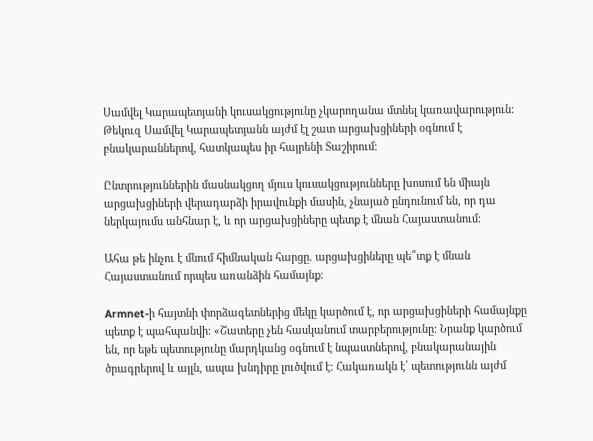Սամվել Կարապետյանի կուսակցությունը չկարողանա մտնել կառավարություն։ Թեկուզ Սամվել Կարապետյանն այժմ էլ շատ արցախցիների օգնում է բնակարաններով, հատկապես իր հայրենի Տաշիրում։

Ընտրություններին մասնակցող մյուս կուսակցությունները խոսում են միայն արցախցիների վերադարձի իրավունքի մասին, չնայած ընդունում են, որ դա ներկայումս անհնար է, և որ արցախցիները պետք է մնան Հայաստանում։

Ահա թե ինչու է մնում հիմնական հարցը. արցախցիները պե՞տք է մնան Հայաստանում որպես առանձին համայնք։

Armnet-ի հայտնի փորձագետներից մեկը կարծում է, որ արցախցիների համայնքը պետք է պահպանվի։ «Շատերը չեն հասկանում տարբերությունը։ Նրանք կարծում են, որ եթե պետությունը մարդկանց օգնում է նպաստներով, բնակարանային ծրագրերով և այլն, ապա խնդիրը լուծվում է։ Հակառակն է՝ պետությունն այժմ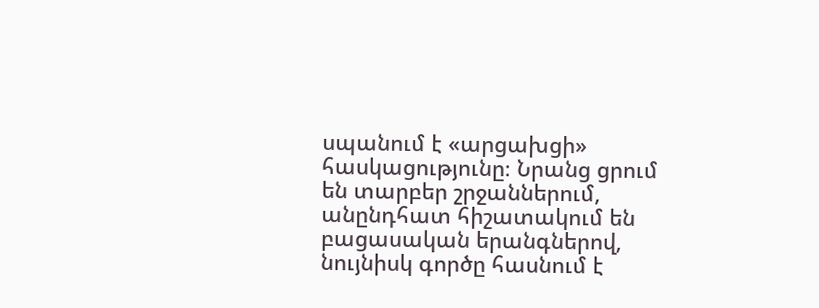սպանում է «արցախցի» հասկացությունը։ Նրանց ցրում են տարբեր շրջաններում, անընդհատ հիշատակում են բացասական երանգներով, նույնիսկ գործը հասնում է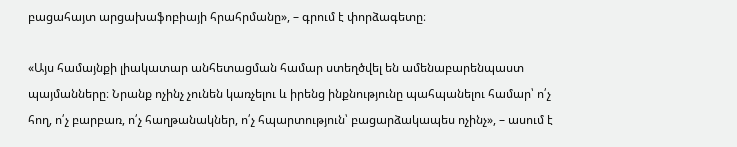բացահայտ արցախաֆոբիայի հրահրմանը», – գրում է փորձագետը։

«Այս համայնքի լիակատար անհետացման համար ստեղծվել են ամենաբարենպաստ պայմանները։ Նրանք ոչինչ չունեն կառչելու և իրենց ինքնությունը պահպանելու համար՝ ո՛չ հող, ո՛չ բարբառ, ո՛չ հաղթանակներ, ո՛չ հպարտություն՝ բացարձակապես ոչինչ», – ասում է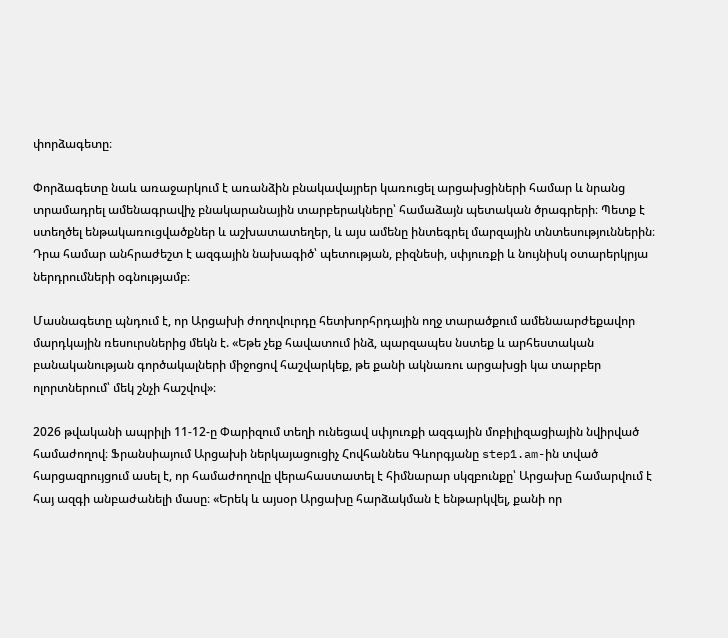փորձագետը։

Փորձագետը նաև առաջարկում է առանձին բնակավայրեր կառուցել արցախցիների համար և նրանց տրամադրել ամենագրավիչ բնակարանային տարբերակները՝ համաձայն պետական ծրագրերի։ Պետք է ստեղծել ենթակառուցվածքներ և աշխատատեղեր, և այս ամենը ինտեգրել մարզային տնտեսություններին։ Դրա համար անհրաժեշտ է ազգային նախագիծ՝ պետության, բիզնեսի, սփյուռքի և նույնիսկ օտարերկրյա ներդրումների օգնությամբ։

Մասնագետը պնդում է, որ Արցախի ժողովուրդը հետխորհրդային ողջ տարածքում ամենաարժեքավոր մարդկային ռեսուրսներից մեկն է. «Եթե չեք հավատում ինձ, պարզապես նստեք և արհեստական բանականության գործակալների միջոցով հաշվարկեք, թե քանի ակնառու արցախցի կա տարբեր ոլորտներում՝ մեկ շնչի հաշվով»։

2026 թվականի ապրիլի 11-12-ը Փարիզում տեղի ունեցավ սփյուռքի ազգային մոբիլիզացիային նվիրված համաժողով։ Ֆրանսիայում Արցախի ներկայացուցիչ Հովհաննես Գևորգյանը step1.am-ին տված հարցազրույցում ասել է, որ համաժողովը վերահաստատել է հիմնարար սկզբունքը՝ Արցախը համարվում է հայ ազգի անբաժանելի մասը։ «Երեկ և այսօր Արցախը հարձակման է ենթարկվել, քանի որ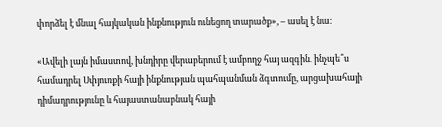փորձել է մնալ հայկական ինքնություն ունեցող տարածք», – ասել է նա։

«Ավելի լայն իմաստով, խնդիրը վերաբերում է ամբողջ հայ ազգին․ ինչպե՞ս համադրել Սփյուռքի հայի ինքնության պահպանման ձգտումը, արցախահայի դիմադրությունը և հայաստանաբնակ հայի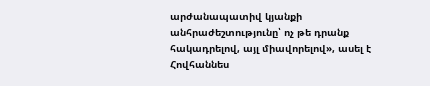արժանապատիվ կյանքի անհրաժեշտությունը՝ ոչ թե դրանք հակադրելով, այլ միավորելով», ասել է Հովհաննես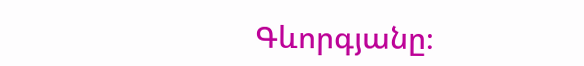Գևորգյանը։